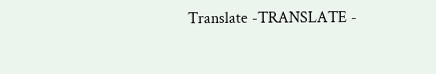Translate -TRANSLATE -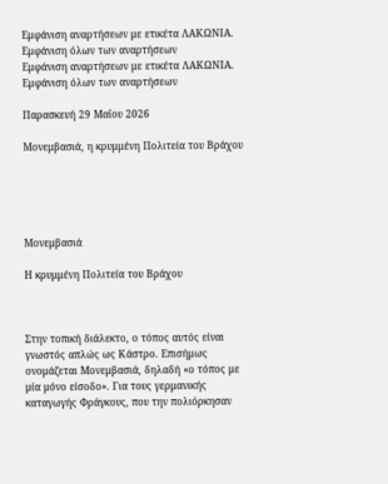Εμφάνιση αναρτήσεων με ετικέτα ΛΑΚΩΝΙΑ. Εμφάνιση όλων των αναρτήσεων
Εμφάνιση αναρτήσεων με ετικέτα ΛΑΚΩΝΙΑ. Εμφάνιση όλων των αναρτήσεων

Παρασκευή 29 Μαΐου 2026

Μονεμβασιά, η κρυμμένη Πολιτεία του Βράχου





Μονεμβασιά

Η κρυμμένη Πολιτεία του Βράχου



Στην τοπική διάλεκτο, ο τόπος αυτός είναι γνωστός απλώς ως Κάστρο. Επισήμως ονομάζεται Μονεμβασιά, δηλαδή «ο τόπος με μία μόνο είσοδο». Για τους γερμανικής καταγωγής Φράγκους, που την πολιόρκησαν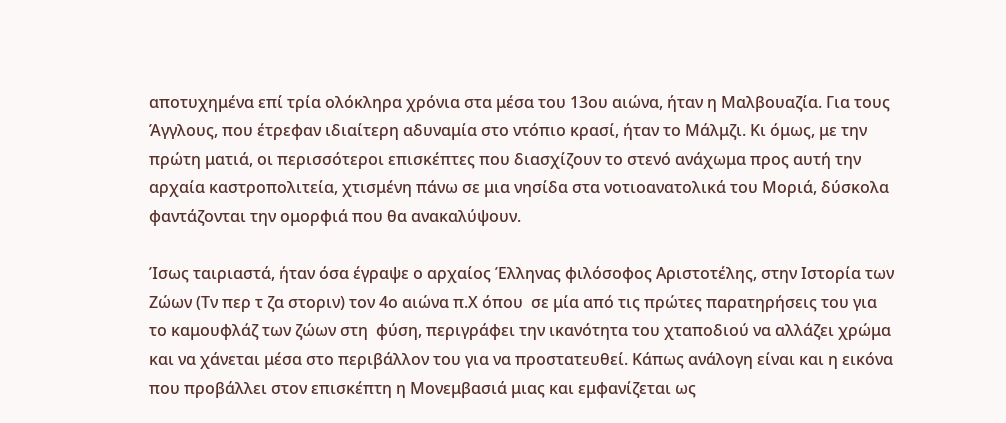αποτυχημένα επί τρία ολόκληρα χρόνια στα μέσα του 13ου αιώνα, ήταν η Μαλβουαζία. Για τους Άγγλους, που έτρεφαν ιδιαίτερη αδυναμία στο ντόπιο κρασί, ήταν το Μάλμζι. Κι όμως, με την πρώτη ματιά, οι περισσότεροι επισκέπτες που διασχίζουν το στενό ανάχωμα προς αυτή την αρχαία καστροπολιτεία, χτισμένη πάνω σε μια νησίδα στα νοτιοανατολικά του Μοριά, δύσκολα φαντάζονται την ομορφιά που θα ανακαλύψουν.

Ίσως ταιριαστά, ήταν όσα έγραψε ο αρχαίος Έλληνας φιλόσοφος Αριστοτέλης, στην Ιστορία των Ζώων (Τν περ τ ζα στοριν) τον 4ο αιώνα π.Χ όπου  σε μία από τις πρώτες παρατηρήσεις του για το καμουφλάζ των ζώων στη  φύση, περιγράφει την ικανότητα του χταποδιού να αλλάζει χρώμα και να χάνεται μέσα στο περιβάλλον του για να προστατευθεί. Κάπως ανάλογη είναι και η εικόνα που προβάλλει στον επισκέπτη η Μονεμβασιά μιας και εμφανίζεται ως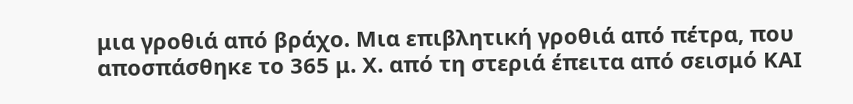μια γροθιά από βράχο. Μια επιβλητική γροθιά από πέτρα, που αποσπάσθηκε το 365 μ. Χ. από τη στεριά έπειτα από σεισμό ΚΑΙ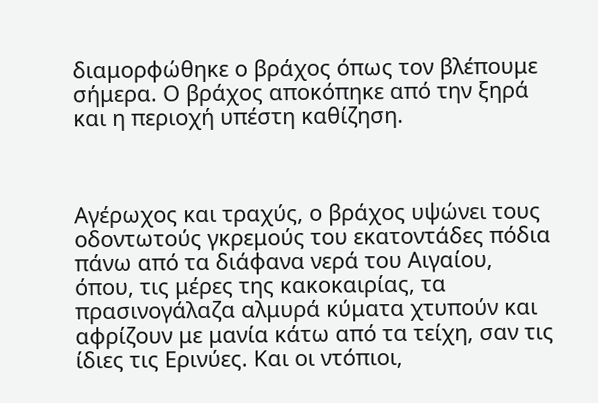διαμορφώθηκε ο βράχος όπως τον βλέπουμε σήμερα. Ο βράχος αποκόπηκε από την ξηρά και η περιοχή υπέστη καθίζηση.



Αγέρωχος και τραχύς, ο βράχος υψώνει τους οδοντωτούς γκρεμούς του εκατοντάδες πόδια πάνω από τα διάφανα νερά του Αιγαίου, όπου, τις μέρες της κακοκαιρίας, τα πρασινογάλαζα αλμυρά κύματα χτυπούν και αφρίζουν με μανία κάτω από τα τείχη, σαν τις ίδιες τις Ερινύες. Και οι ντόπιοι,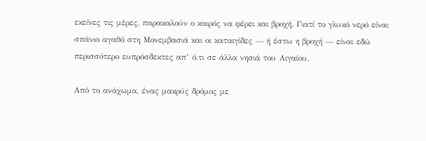εκείνες τις μέρες, παρακαλούν ο καιρός να φέρει και βροχή. Γιατί το γλυκό νερό είναι σπάνιο αγαθό στη Μονεμβασιά και οι καταιγίδες — ή έστω η βροχή — είναι εδώ περισσότερο ευπρόσδεκτες απ’ ό,τι σε άλλα νησιά του Αιγαίου.

Από το ανάχωμα, ένας μακρύς δρόμος με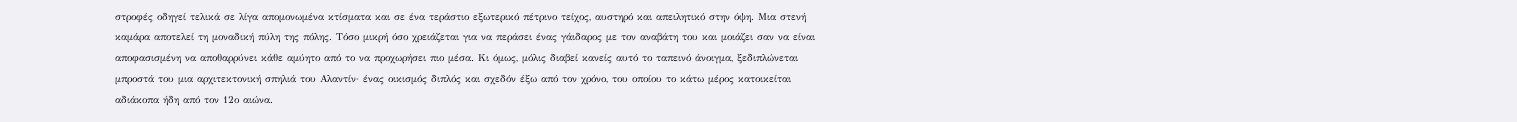στροφές οδηγεί τελικά σε λίγα απομονωμένα κτίσματα και σε ένα τεράστιο εξωτερικό πέτρινο τείχος, αυστηρό και απειλητικό στην όψη. Μια στενή καμάρα αποτελεί τη μοναδική πύλη της πόλης. Τόσο μικρή όσο χρειάζεται για να περάσει ένας γάιδαρος με τον αναβάτη του και μοιάζει σαν να είναι αποφασισμένη να αποθαρρύνει κάθε αμύητο από το να προχωρήσει πιο μέσα. Κι όμως, μόλις διαβεί κανείς αυτό το ταπεινό άνοιγμα, ξεδιπλώνεται μπροστά του μια αρχιτεκτονική σπηλιά του Αλαντίν· ένας οικισμός διπλός και σχεδόν έξω από τον χρόνο, του οποίου το κάτω μέρος κατοικείται αδιάκοπα ήδη από τον 12ο αιώνα.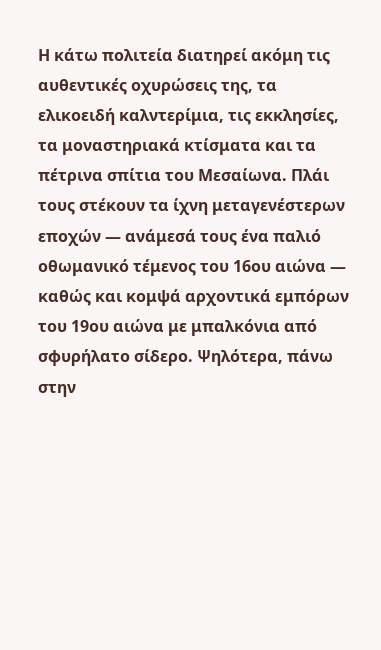Η κάτω πολιτεία διατηρεί ακόμη τις αυθεντικές οχυρώσεις της, τα ελικοειδή καλντερίμια, τις εκκλησίες, τα μοναστηριακά κτίσματα και τα πέτρινα σπίτια του Μεσαίωνα. Πλάι τους στέκουν τα ίχνη μεταγενέστερων εποχών — ανάμεσά τους ένα παλιό οθωμανικό τέμενος του 16ου αιώνα — καθώς και κομψά αρχοντικά εμπόρων του 19ου αιώνα με μπαλκόνια από σφυρήλατο σίδερο. Ψηλότερα, πάνω στην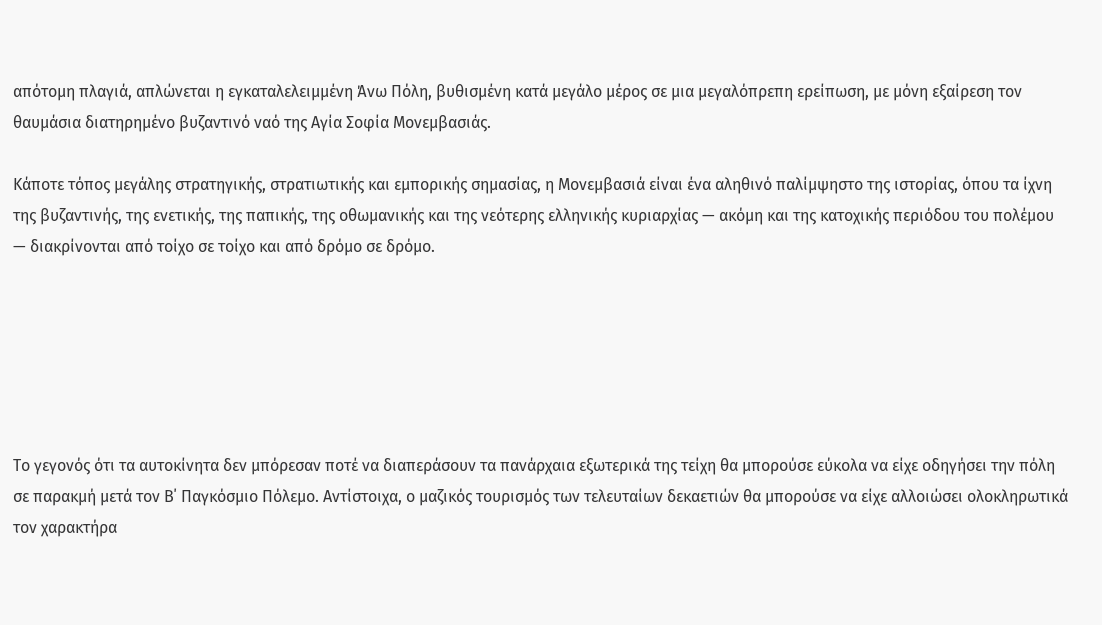απότομη πλαγιά, απλώνεται η εγκαταλελειμμένη Άνω Πόλη, βυθισμένη κατά μεγάλο μέρος σε μια μεγαλόπρεπη ερείπωση, με μόνη εξαίρεση τον θαυμάσια διατηρημένο βυζαντινό ναό της Αγία Σοφία Μονεμβασιάς.

Κάποτε τόπος μεγάλης στρατηγικής, στρατιωτικής και εμπορικής σημασίας, η Μονεμβασιά είναι ένα αληθινό παλίμψηστο της ιστορίας, όπου τα ίχνη της βυζαντινής, της ενετικής, της παπικής, της οθωμανικής και της νεότερης ελληνικής κυριαρχίας — ακόμη και της κατοχικής περιόδου του πολέμου — διακρίνονται από τοίχο σε τοίχο και από δρόμο σε δρόμο.






Το γεγονός ότι τα αυτοκίνητα δεν μπόρεσαν ποτέ να διαπεράσουν τα πανάρχαια εξωτερικά της τείχη θα μπορούσε εύκολα να είχε οδηγήσει την πόλη σε παρακμή μετά τον Β΄ Παγκόσμιο Πόλεμο. Αντίστοιχα, ο μαζικός τουρισμός των τελευταίων δεκαετιών θα μπορούσε να είχε αλλοιώσει ολοκληρωτικά τον χαρακτήρα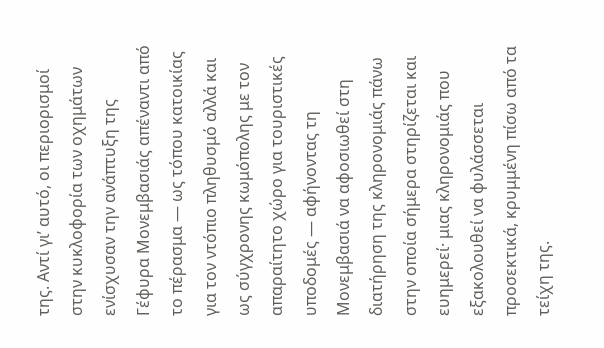της. Αντί γι’ αυτό, οι περιορισμοί στην κυκλοφορία των οχημάτων ενίσχυσαν την ανάπτυξη της Γέφυρα Μονεμβασιάς απέναντι από το πέρασμα — ως τόπου κατοικίας για τον ντόπιο πληθυσμό αλλά και ως σύγχρονης κωμόπολης με τον απαραίτητο χώρο για τουριστικές υποδομές — αφήνοντας τη Μονεμβασιά να αφοσιωθεί στη διατήρηση της κληρονομιάς πάνω στην οποία σήμερα στηρίζεται και ευημερεί· μιας κληρονομιάς που εξακολουθεί να φυλάσσεται προσεκτικά, κρυμμένη πίσω από τα τείχη της.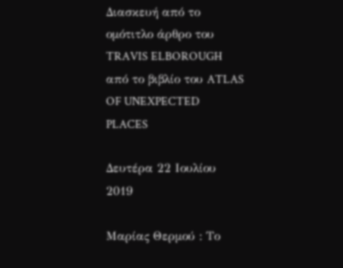Διασκευή από το ομότιτλο άρθρο του TRAVIS ELBOROUGH από το βιβλίο του ATLAS OF UNEXPECTED PLACES

Δευτέρα 22 Ιουλίου 2019

Μαρίας Θερμού : Το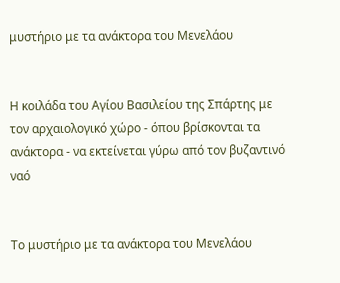μυστήριο με τα ανάκτορα του Μενελάου


Η κοιλάδα του Αγίου Βασιλείου της Σπάρτης με τον αρχαιολογικό χώρο - όπου βρίσκονται τα ανάκτορα - να εκτείνεται γύρω από τον βυζαντινό ναό


Το μυστήριο με τα ανάκτορα του Μενελάου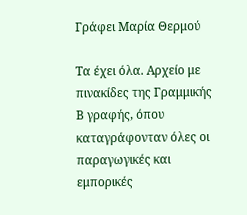Γράφει Μαρία Θερμού

Τα έχει όλα. Αρχείο με πινακίδες της Γραμμικής Β γραφής, όπου καταγράφονταν όλες οι παραγωγικές και εμπορικές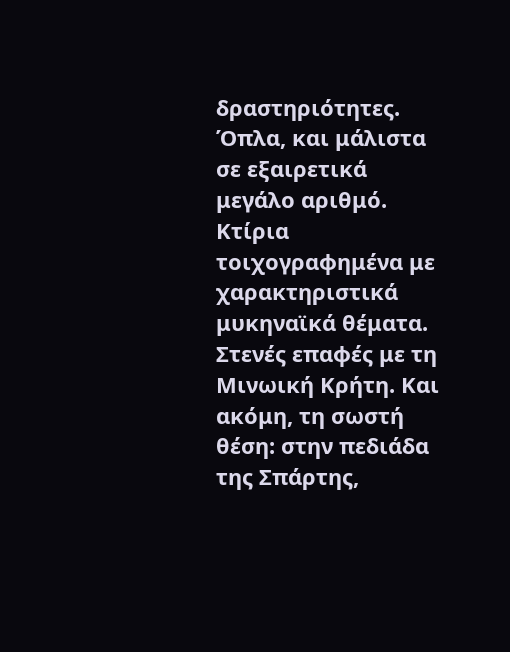δραστηριότητες. Όπλα, και μάλιστα σε εξαιρετικά μεγάλο αριθμό. Κτίρια τοιχογραφημένα με χαρακτηριστικά μυκηναϊκά θέματα. Στενές επαφές με τη Μινωική Κρήτη. Και ακόμη, τη σωστή θέση: στην πεδιάδα της Σπάρτης,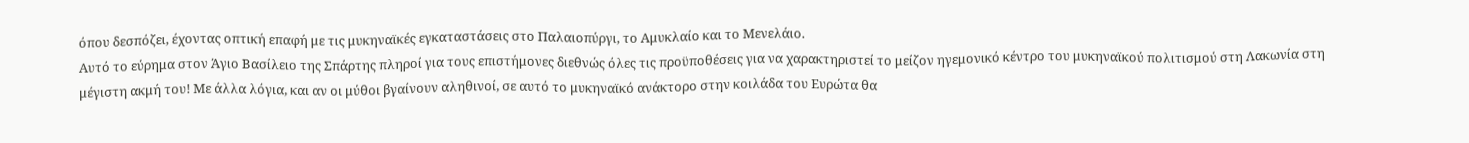όπου δεσπόζει, έχοντας οπτική επαφή με τις μυκηναϊκές εγκαταστάσεις στο Παλαιοπύργι, το Αμυκλαίο και το Μενελάιο.
Αυτό το εύρημα στον Άγιο Βασίλειο της Σπάρτης πληροί για τους επιστήμονες διεθνώς όλες τις προϋποθέσεις για να χαρακτηριστεί το μείζον ηγεμονικό κέντρο του μυκηναϊκού πολιτισμού στη Λακωνία στη μέγιστη ακμή του! Με άλλα λόγια, και αν οι μύθοι βγαίνουν αληθινοί, σε αυτό το μυκηναϊκό ανάκτορο στην κοιλάδα του Ευρώτα θα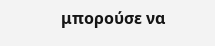μπορούσε να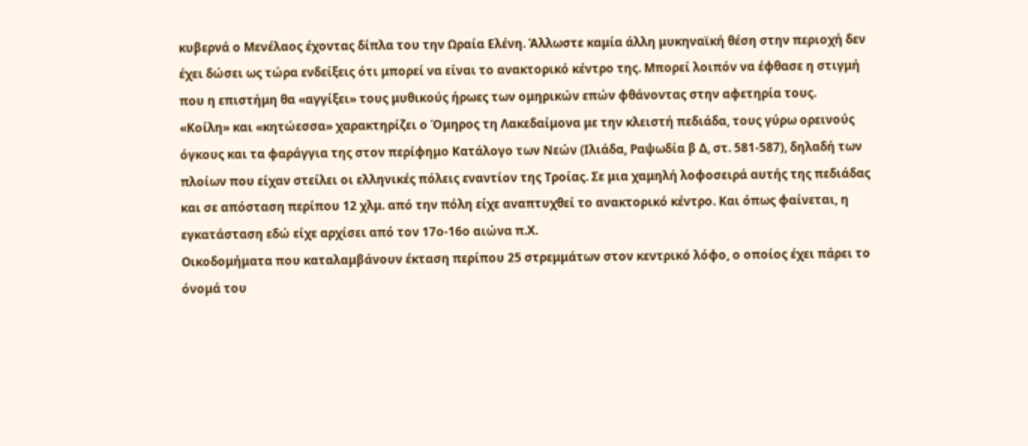κυβερνά ο Μενέλαος έχοντας δίπλα του την Ωραία Ελένη. Άλλωστε καμία άλλη μυκηναϊκή θέση στην περιοχή δεν έχει δώσει ως τώρα ενδείξεις ότι μπορεί να είναι το ανακτορικό κέντρο της. Μπορεί λοιπόν να έφθασε η στιγμή που η επιστήμη θα «αγγίξει» τους μυθικούς ήρωες των ομηρικών επών φθάνοντας στην αφετηρία τους.
«Κοίλη» και «κητώεσσα» χαρακτηρίζει ο Όμηρος τη Λακεδαίμονα με την κλειστή πεδιάδα, τους γύρω ορεινούς όγκους και τα φαράγγια της στον περίφημο Κατάλογο των Νεών (Ιλιάδα, Ραψωδία β Δ, στ. 581-587), δηλαδή των πλοίων που είχαν στείλει οι ελληνικές πόλεις εναντίον της Τροίας. Σε μια χαμηλή λοφοσειρά αυτής της πεδιάδας και σε απόσταση περίπου 12 χλμ. από την πόλη είχε αναπτυχθεί το ανακτορικό κέντρο. Και όπως φαίνεται, η εγκατάσταση εδώ είχε αρχίσει από τον 17ο-16ο αιώνα π.Χ.
Οικοδομήματα που καταλαμβάνουν έκταση περίπου 25 στρεμμάτων στον κεντρικό λόφο, ο οποίος έχει πάρει το όνομά του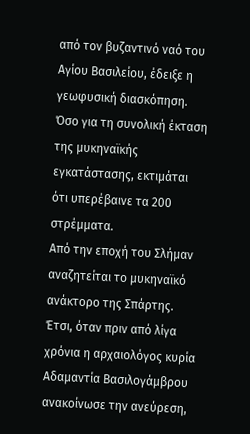από τον βυζαντινό ναό του Αγίου Βασιλείου, έδειξε η γεωφυσική διασκόπηση. Όσο για τη συνολική έκταση της μυκηναϊκής εγκατάστασης, εκτιμάται ότι υπερέβαινε τα 200 στρέμματα.
Από την εποχή του Σλήμαν αναζητείται το μυκηναϊκό ανάκτορο της Σπάρτης. Έτσι, όταν πριν από λίγα χρόνια η αρχαιολόγος κυρία Αδαμαντία Βασιλογάμβρου ανακοίνωσε την ανεύρεση,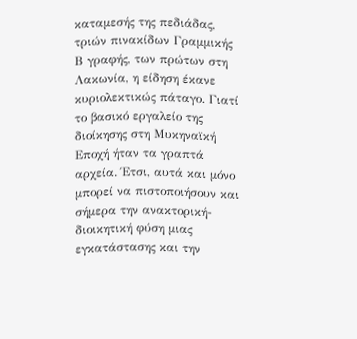καταμεσής της πεδιάδας, τριών πινακίδων Γραμμικής Β γραφής, των πρώτων στη Λακωνία, η είδηση έκανε κυριολεκτικώς πάταγο. Γιατί το βασικό εργαλείο της διοίκησης στη Μυκηναϊκή Εποχή ήταν τα γραπτά αρχεία. Έτσι, αυτά και μόνο μπορεί να πιστοποιήσουν και σήμερα την ανακτορική-διοικητική φύση μιας εγκατάστασης και την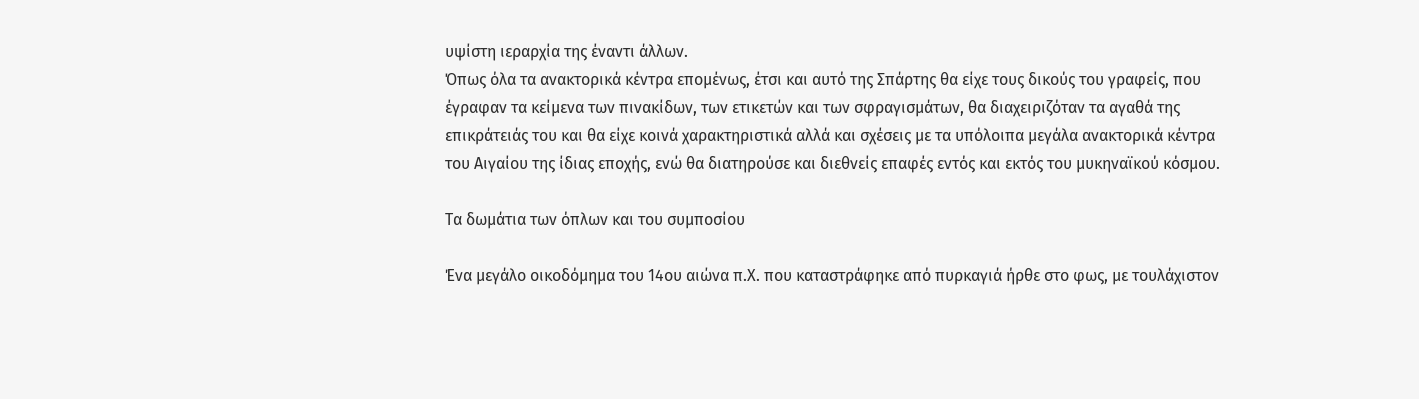υψίστη ιεραρχία της έναντι άλλων.
Όπως όλα τα ανακτορικά κέντρα επομένως, έτσι και αυτό της Σπάρτης θα είχε τους δικούς του γραφείς, που έγραφαν τα κείμενα των πινακίδων, των ετικετών και των σφραγισμάτων, θα διαχειριζόταν τα αγαθά της επικράτειάς του και θα είχε κοινά χαρακτηριστικά αλλά και σχέσεις με τα υπόλοιπα μεγάλα ανακτορικά κέντρα του Αιγαίου της ίδιας εποχής, ενώ θα διατηρούσε και διεθνείς επαφές εντός και εκτός του μυκηναϊκού κόσμου.

Τα δωμάτια των όπλων και του συμποσίου

Ένα μεγάλο οικοδόμημα του 14ου αιώνα π.Χ. που καταστράφηκε από πυρκαγιά ήρθε στο φως, με τουλάχιστον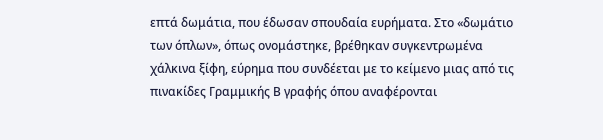επτά δωμάτια, που έδωσαν σπουδαία ευρήματα. Στο «δωμάτιο των όπλων», όπως ονομάστηκε, βρέθηκαν συγκεντρωμένα χάλκινα ξίφη, εύρημα που συνδέεται με το κείμενο μιας από τις πινακίδες Γραμμικής Β γραφής όπου αναφέρονται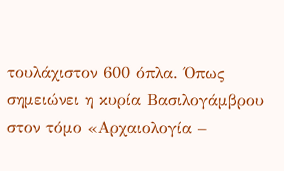τουλάχιστον 600 όπλα. Όπως σημειώνει η κυρία Βασιλογάμβρου στον τόμο «Αρχαιολογία –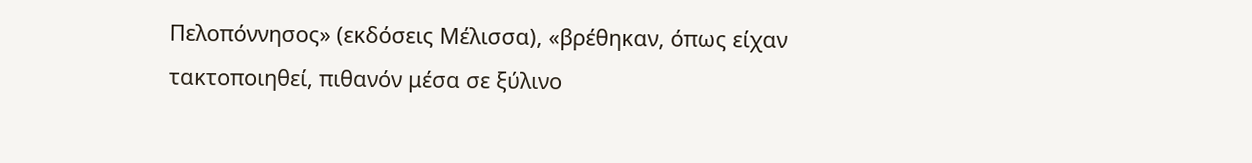Πελοπόννησος» (εκδόσεις Μέλισσα), «βρέθηκαν, όπως είχαν τακτοποιηθεί, πιθανόν μέσα σε ξύλινο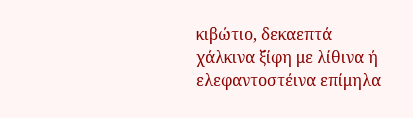κιβώτιο, δεκαεπτά χάλκινα ξίφη με λίθινα ή ελεφαντοστέινα επίμηλα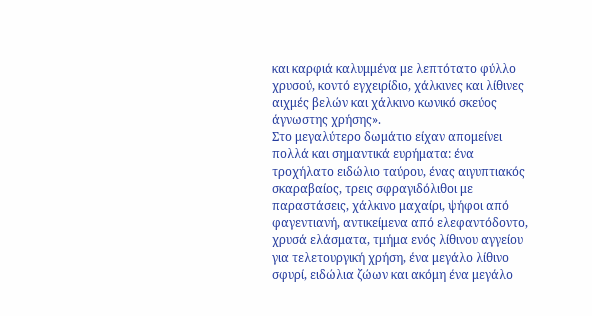και καρφιά καλυμμένα με λεπτότατο φύλλο χρυσού, κοντό εγχειρίδιο, χάλκινες και λίθινες αιχμές βελών και χάλκινο κωνικό σκεύος άγνωστης χρήσης».
Στο μεγαλύτερο δωμάτιο είχαν απομείνει πολλά και σημαντικά ευρήματα: ένα τροχήλατο ειδώλιο ταύρου, ένας αιγυπτιακός σκαραβαίος, τρεις σφραγιδόλιθοι με παραστάσεις, χάλκινο μαχαίρι, ψήφοι από φαγεντιανή, αντικείμενα από ελεφαντόδοντο, χρυσά ελάσματα, τμήμα ενός λίθινου αγγείου για τελετουργική χρήση, ένα μεγάλο λίθινο σφυρί, ειδώλια ζώων και ακόμη ένα μεγάλο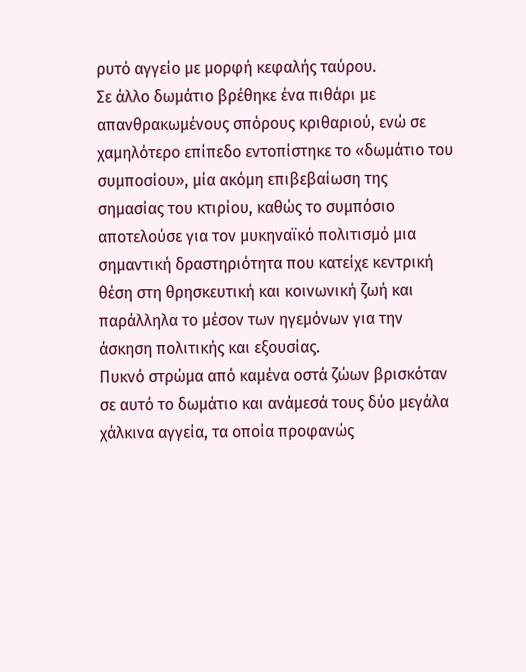ρυτό αγγείο με μορφή κεφαλής ταύρου.
Σε άλλο δωμάτιο βρέθηκε ένα πιθάρι με απανθρακωμένους σπόρους κριθαριού, ενώ σε χαμηλότερο επίπεδο εντοπίστηκε το «δωμάτιο του συμποσίου», μία ακόμη επιβεβαίωση της σημασίας του κτιρίου, καθώς το συμπόσιο αποτελούσε για τον μυκηναϊκό πολιτισμό μια σημαντική δραστηριότητα που κατείχε κεντρική θέση στη θρησκευτική και κοινωνική ζωή και παράλληλα το μέσον των ηγεμόνων για την άσκηση πολιτικής και εξουσίας.
Πυκνό στρώμα από καμένα οστά ζώων βρισκόταν σε αυτό το δωμάτιο και ανάμεσά τους δύο μεγάλα χάλκινα αγγεία, τα οποία προφανώς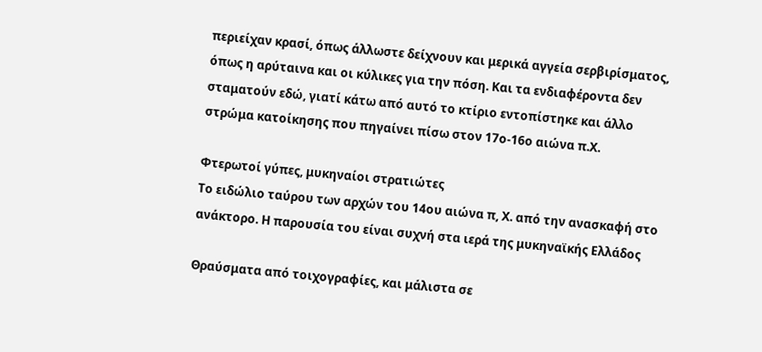περιείχαν κρασί, όπως άλλωστε δείχνουν και μερικά αγγεία σερβιρίσματος, όπως η αρύταινα και οι κύλικες για την πόση. Και τα ενδιαφέροντα δεν σταματούν εδώ, γιατί κάτω από αυτό το κτίριο εντοπίστηκε και άλλο στρώμα κατοίκησης που πηγαίνει πίσω στον 17ο-16ο αιώνα π.Χ.

Φτερωτοί γύπες, μυκηναίοι στρατιώτες
Το ειδώλιο ταύρου των αρχών του 14ου αιώνα π, Χ. από την ανασκαφή στο ανάκτορο. Η παρουσία του είναι συχνή στα ιερά της μυκηναϊκής Ελλάδος

Θραύσματα από τοιχογραφίες, και μάλιστα σε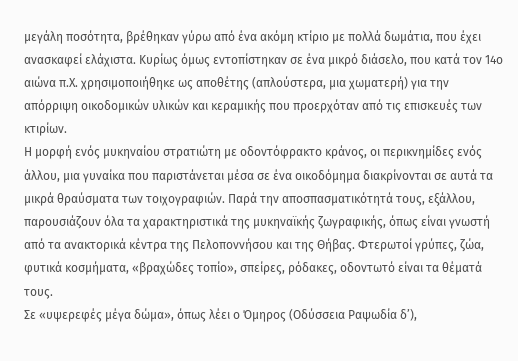μεγάλη ποσότητα, βρέθηκαν γύρω από ένα ακόμη κτίριο με πολλά δωμάτια, που έχει ανασκαφεί ελάχιστα. Κυρίως όμως εντοπίστηκαν σε ένα μικρό διάσελο, που κατά τον 14ο αιώνα π.Χ. χρησιμοποιήθηκε ως αποθέτης (απλούστερα, μια χωματερή) για την απόρριψη οικοδομικών υλικών και κεραμικής που προερχόταν από τις επισκευές των κτιρίων.
Η μορφή ενός μυκηναίου στρατιώτη με οδοντόφρακτο κράνος, οι περικνημίδες ενός άλλου, μια γυναίκα που παριστάνεται μέσα σε ένα οικοδόμημα διακρίνονται σε αυτά τα μικρά θραύσματα των τοιχογραφιών. Παρά την αποσπασματικότητά τους, εξάλλου, παρουσιάζουν όλα τα χαρακτηριστικά της μυκηναϊκής ζωγραφικής, όπως είναι γνωστή από τα ανακτορικά κέντρα της Πελοποννήσου και της Θήβας. Φτερωτοί γρύπες, ζώα, φυτικά κοσμήματα, «βραχώδες τοπίο», σπείρες, ρόδακες, οδοντωτό είναι τα θέματά τους.
Σε «υψερεφές μέγα δώμα», όπως λέει ο Όμηρος (Οδύσσεια Ραψωδία δ’),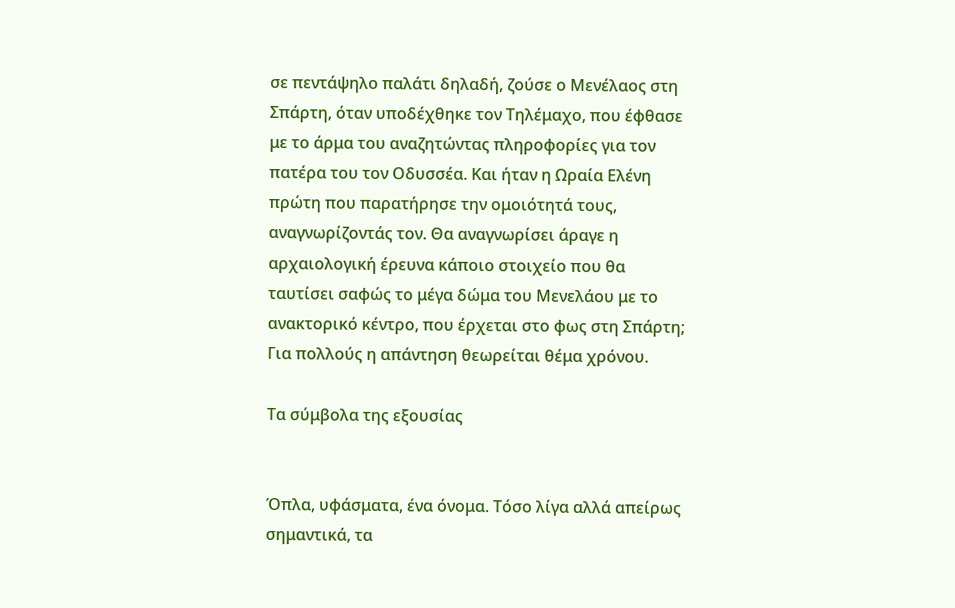σε πεντάψηλο παλάτι δηλαδή, ζούσε ο Μενέλαος στη Σπάρτη, όταν υποδέχθηκε τον Τηλέμαχο, που έφθασε με το άρμα του αναζητώντας πληροφορίες για τον πατέρα του τον Οδυσσέα. Και ήταν η Ωραία Ελένη πρώτη που παρατήρησε την ομοιότητά τους, αναγνωρίζοντάς τον. Θα αναγνωρίσει άραγε η αρχαιολογική έρευνα κάποιο στοιχείο που θα ταυτίσει σαφώς το μέγα δώμα του Μενελάου με το ανακτορικό κέντρο, που έρχεται στο φως στη Σπάρτη; Για πολλούς η απάντηση θεωρείται θέμα χρόνου.

Τα σύμβολα της εξουσίας


Όπλα, υφάσματα, ένα όνομα. Τόσο λίγα αλλά απείρως σημαντικά, τα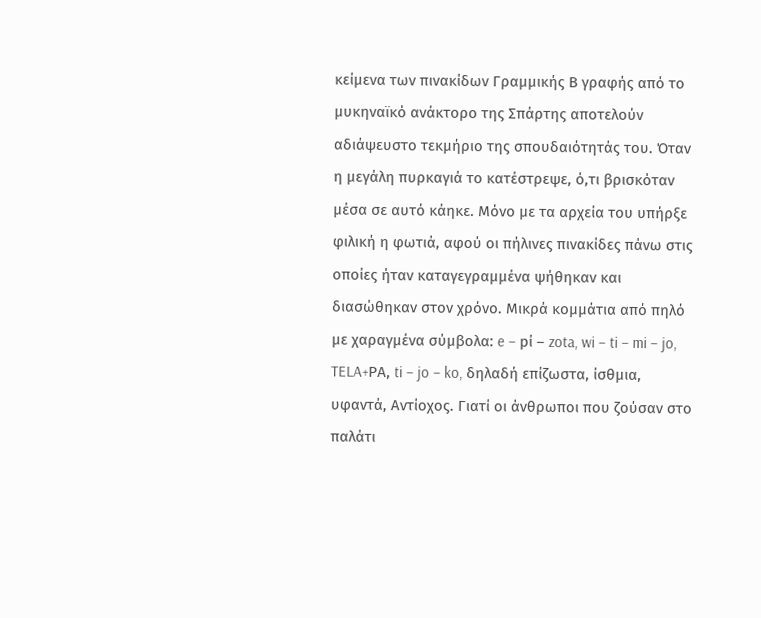κείμενα των πινακίδων Γραμμικής Β γραφής από το μυκηναϊκό ανάκτορο της Σπάρτης αποτελούν αδιάψευστο τεκμήριο της σπουδαιότητάς του. Όταν η μεγάλη πυρκαγιά το κατέστρεψε, ό,τι βρισκόταν μέσα σε αυτό κάηκε. Μόνο με τα αρχεία του υπήρξε φιλική η φωτιά, αφού οι πήλινες πινακίδες πάνω στις οποίες ήταν καταγεγραμμένα ψήθηκαν και διασώθηκαν στον χρόνο. Μικρά κομμάτια από πηλό με χαραγμένα σύμβολα: e – pί – zota, wi – ti – mi – jo, TELA+ΡΑ, ti – jo – ko, δηλαδή επίζωστα, ίσθμια, υφαντά, Αντίοχος. Γιατί οι άνθρωποι που ζούσαν στο παλάτι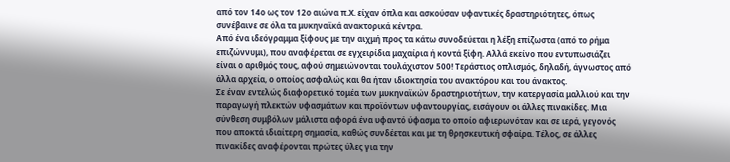από τον 14ο ως τον 12ο αιώνα π.Χ. είχαν όπλα και ασκούσαν υφαντικές δραστηριότητες, όπως συνέβαινε σε όλα τα μυκηναϊκά ανακτορικά κέντρα.
Από ένα ιδεόγραμμα ξίφους με την αιχμή προς τα κάτω συνοδεύεται η λέξη επίζωστα (από το ρήμα επιζώννυμι), που αναφέρεται σε εγχειρίδια μαχαίρια ή κοντά ξίφη. Αλλά εκείνο που εντυπωσιάζει είναι ο αριθμός τους, αφού σημειώνονται τουλάχιστον 500! Τεράστιος οπλισμός, δηλαδή, άγνωστος από άλλα αρχεία, ο οποίος ασφαλώς και θα ήταν ιδιοκτησία του ανακτόρου και του άνακτος.
Σε έναν εντελώς διαφορετικό τομέα των μυκηναϊκών δραστηριοτήτων, την κατεργασία μαλλιού και την παραγωγή πλεκτών υφασμάτων και προϊόντων υφαντουργίας, εισάγουν οι άλλες πινακίδες. Μια σύνθεση συμβόλων μάλιστα αφορά ένα υφαντό ύφασμα το οποίο αφιερωνόταν και σε ιερά, γεγονός που αποκτά ιδιαίτερη σημασία, καθώς συνδέεται και με τη θρησκευτική σφαίρα. Τέλος, σε άλλες πινακίδες αναφέρονται πρώτες ύλες για την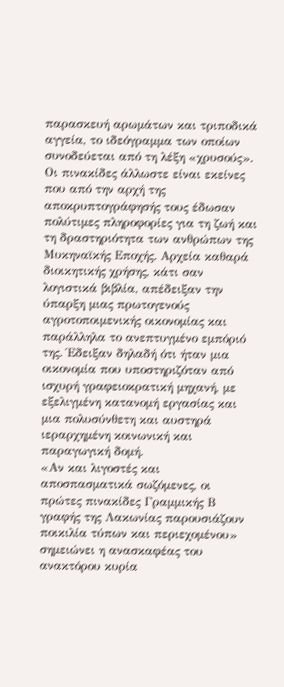παρασκευή αρωμάτων και τριποδικά αγγεία, το ιδεόγραμμα των οποίων συνοδεύεται από τη λέξη «χρυσούς».
Οι πινακίδες άλλωστε είναι εκείνες που από την αρχή της αποκρυπτογράφησής τους έδωσαν πολύτιμες πληροφορίες για τη ζωή και τη δραστηριότητα των ανθρώπων της Μυκηναϊκής Εποχής. Αρχεία καθαρά διοικητικής χρήσης, κάτι σαν λογιστικά βιβλία, απέδειξαν την ύπαρξη μιας πρωτογενούς αγροτοποιμενικής οικονομίας και παράλληλα το ανεπτυγμένο εμπόριό της. Έδειξαν δηλαδή ότι ήταν μια οικονομία που υποστηριζόταν από ισχυρή γραφειοκρατική μηχανή, με εξελιγμένη κατανομή εργασίας και μια πολυσύνθετη και αυστηρά ιεραρχημένη κοινωνική και παραγωγική δομή.
«Αν και λιγοστές και αποσπασματικά σωζόμενες, οι πρώτες πινακίδες Γραμμικής Β γραφής της Λακωνίας παρουσιάζουν ποικιλία τύπων και περιεχομένου» σημειώνει η ανασκαφέας του ανακτόρου κυρία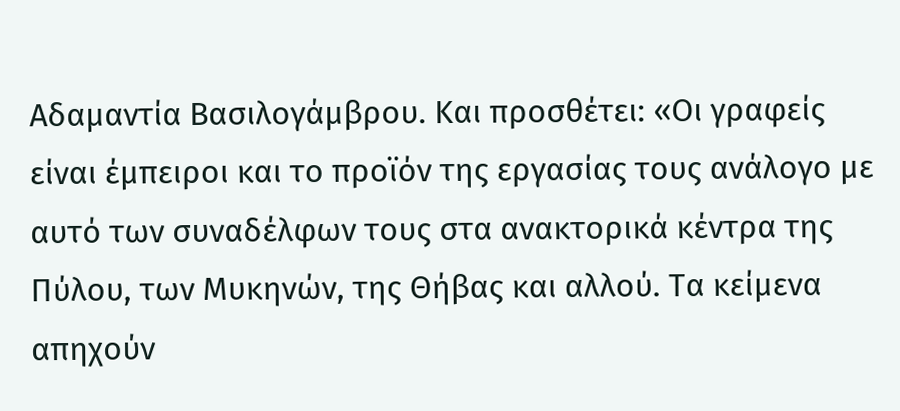Αδαμαντία Βασιλογάμβρου. Και προσθέτει: «Οι γραφείς είναι έμπειροι και το προϊόν της εργασίας τους ανάλογο με αυτό των συναδέλφων τους στα ανακτορικά κέντρα της Πύλου, των Μυκηνών, της Θήβας και αλλού. Τα κείμενα απηχούν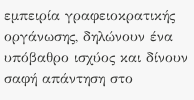εμπειρία γραφειοκρατικής οργάνωσης, δηλώνουν ένα υπόβαθρο ισχύος και δίνουν σαφή απάντηση στο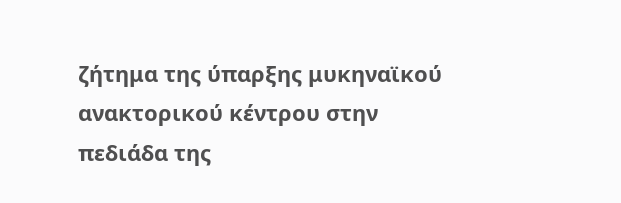ζήτημα της ύπαρξης μυκηναϊκού ανακτορικού κέντρου στην πεδιάδα της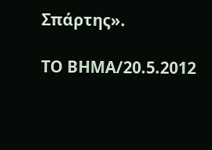Σπάρτης».

ΤΟ ΒΗΜΑ/20.5.2012